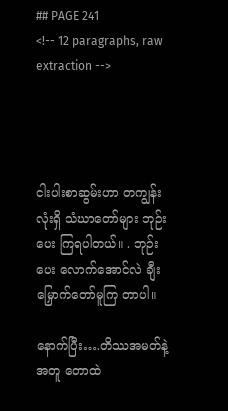## PAGE 241
<!-- 12 paragraphs, raw extraction -->




ငါးပါးစာဆွမ်းဟာ တကျွန်းလုံးရှိ သံဃာတော်များ ဘုဉ်းပေး ကြရပါတယ်။ . ဘုဉ်းပေး လောက်အောင်လဲ ချီးမြှောက်တော်မူကြ တာပါ။

နောက်ပြီး….တိဿအမတ်နဲ့အတူ တောထဲ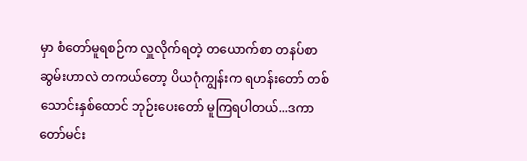မှာ စံတော်မူရစဉ်က လှူလိုက်ရတဲ့ တယောက်စာ တနပ်စာ ဆွမ်းဟာလဲ တကယ်တော့ ပိယဂုံကျွန်းက ရဟန်းတော် တစ်သောင်းနှစ်ထောင် ဘုဉ်းပေးတော် မူကြရပါတယ်...ဒကာတော်မင်း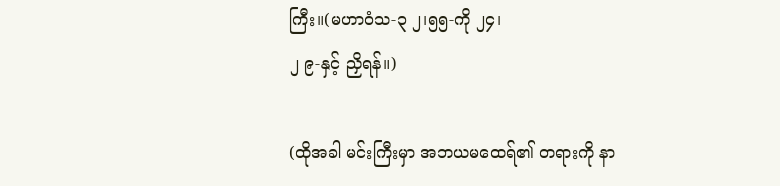ကြီး။(မဟာဝံသ-၃ ၂၊၅၅-ကို ၂၄၊
၂ ၉-နှင့် ညှိရန်။)

(ထိုအခါ မင်းကြီးမှာ အဘယမထေရ်၏ တရားကို နာ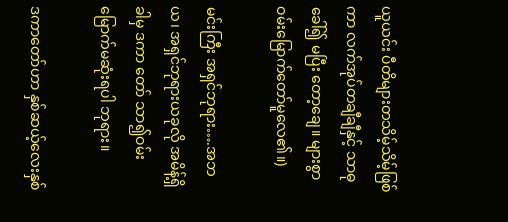ယူယင်း ပီတိများတသိမ့်သိမ့်ဖြစ်ကာ လက်အုပ်တချီချီနှင့် သာဓုခေါ်၍ မပြီး တော့ချေ။ များစွာဝမ်းမြောက်တော်မူလေ၏။)

မင်းကြီး အရှင်ဘုရား….အဘယ၊ အရှင်ဘုရားယခုလို အမိန့်ရှိခါမှ ဒကာ တော် သာ၍ဝမ်းမြောက်မဆုံးရပါ ဘုရား။

ဒကာတော်ဟာ နှစ်ဆယ့်လေးနှစ်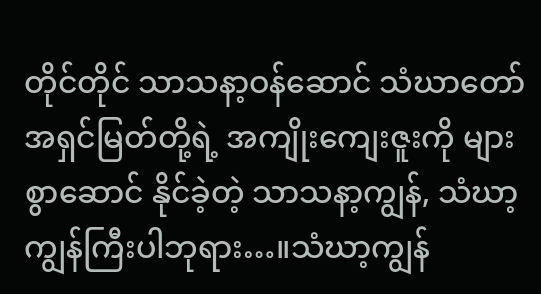တိုင်တိုင် သာသနာ့ဝန်ဆောင် သံဃာတော်အရှင်မြတ်တို့ရဲ့ အကျိုးကျေးဇူးကို များစွာဆောင် နိုင်ခဲ့တဲ့ သာသနာ့ကျွန်, သံဃာ့ကျွန်ကြီးပါဘုရား…။သံဃာ့ကျွန်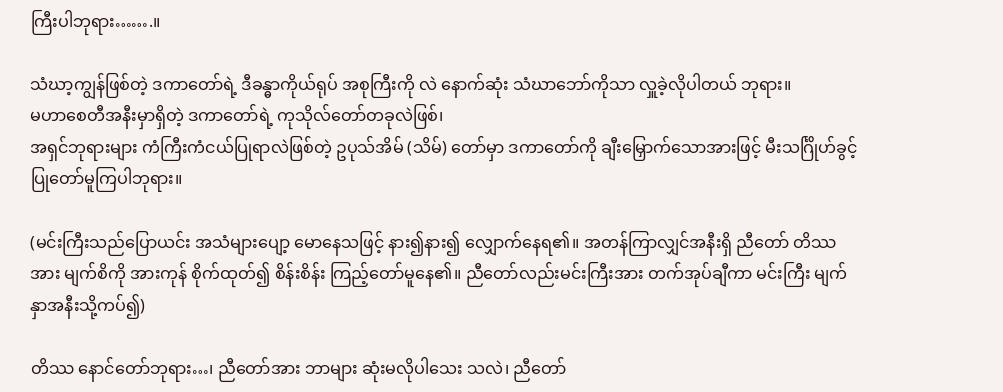ကြီးပါဘုရား…….။

သံဃာ့ကျွန်ဖြစ်တဲ့ ဒကာတော်ရဲ့ ဒီခန္ဓာကိုယ်ရုပ် အစုကြီးကို လဲ နောက်ဆုံး သံဃာဘော်ကိုသာ လှူခဲ့လိုပါတယ် ဘုရား။
မဟာစေတီအနီးမှာရှိတဲ့ ဒကာတော်ရဲ့ ကုသိုလ်တော်တခုလဲဖြစ်၊
အရှင်ဘုရားများ ကံကြီးကံငယ်ပြုရာလဲဖြစ်တဲ့ ဥပုသ်အိမ် (သိမ်) တော်မှာ ဒကာတော်ကို ချီးမြှောက်သောအားဖြင့် မီးသင်္ဂြိုဟ်ခွင့် ပြုတော်မူကြပါဘုရား။

(မင်းကြီးသည်ပြောယင်း အသံများပျော့ မောနေသဖြင့် နား၍နား၍ လျှောက်နေရ၏။ အတန်ကြာလျှင်အနီးရှိ ညီတော် တိဿအား မျက်စိကို အားကုန် စိုက်ထုတ်၍ စိန်းစိန်း ကြည့်တော်မူနေ၏။ ညီတော်လည်းမင်းကြီးအား တက်အုပ်ချီကာ မင်းကြီး မျက်နှာအနီးသို့ကပ်၍)

တိဿ နောင်တော်ဘုရား…၊ ညီတော်အား ဘာများ ဆုံးမလိုပါသေး သလဲ၊ ညီတော်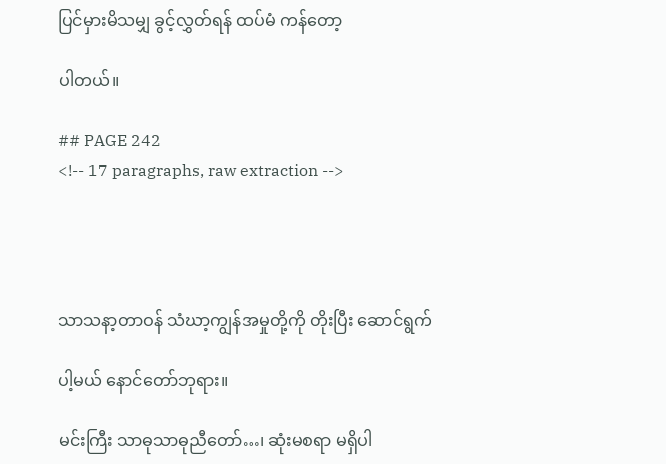ပြင်မှားမိသမျှ ခွင့်လွှတ်ရန် ထပ်မံ ကန်တော့

ပါတယ်။

## PAGE 242
<!-- 17 paragraphs, raw extraction -->




သာသနာ့တာဝန် သံဃာ့ကျွန်အမှုတို့ကို တိုးပြီး ဆောင်ရွက်

ပါ့မယ် နောင်တော်ဘုရား။

မင်းကြီး သာဓုသာဓုညီတော်…၊ ဆုံးမစရာ မရှိပါ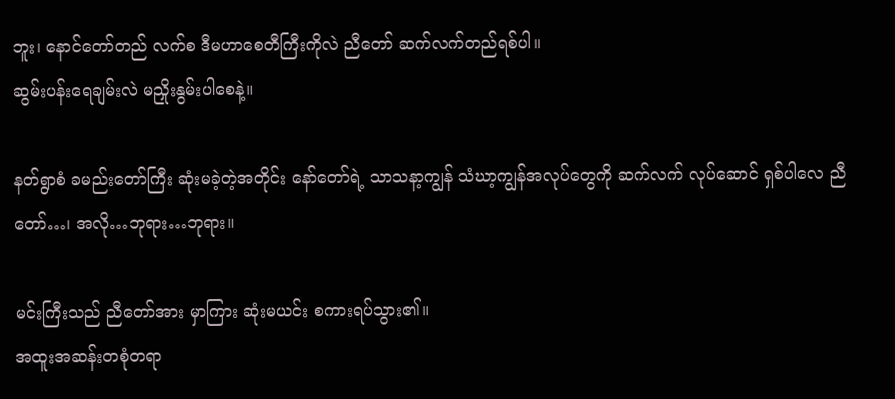ဘူး၊ နောင်တော်တည် လက်စ ဒီမဟာစေတီကြီးကိုလဲ ညီတော် ဆက်လက်တည်ရစ်ပါ။
ဆွမ်းပန်းရေချမ်းလဲ မညှိုးနွမ်းပါစေနဲ့။

နတ်ရွာစံ ခမည်းတော်ကြီး ဆုံးမခဲ့တဲ့အတိုင်း နော်တော်ရဲ့ သာသနာ့ကျွန် သံဃာ့ကျွန်အလုပ်တွေကို ဆက်လက် လုပ်ဆောင် ရှစ်ပါလေ ညီတော်…၊ အလို…ဘုရား…ဘုရား။

မင်းကြီးသည် ညီတော်အား မှာကြား ဆုံးမယင်း စကားရပ်သွား၏။
အထူးအဆန်းတစုံတရာ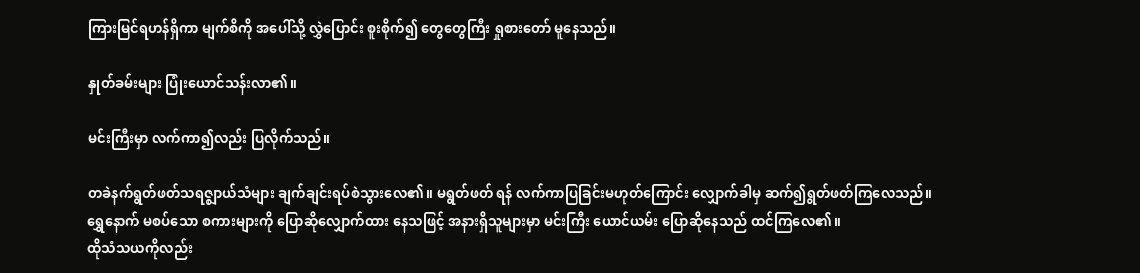ကြားမြင်ရဟန်ရှိကာ မျက်စိကို အပေါ်သို့ လွှဲပြောင်း စူးစိုက်၍ တွေတွေကြီး ရှုစားတော် မူနေသည်။

နှုတ်ခမ်းများ ပြုံးယောင်သန်းလာ၏။

မင်းကြီးမှာ လက်ကာ၍လည်း ပြလိုက်သည်။

တခဲနက်ရွတ်ဖတ်သရဇ္ဈာယ်သံများ ချက်ချင်းရပ်စဲသွားလေ၏။ မရွတ်ဖတ် ရန် လက်ကာပြခြင်းမဟုတ်ကြောင်း လျှောက်ခါမှ ဆက်၍ရွတ်ဖတ်ကြလေသည်။
ရွှေနောက် မစပ်သော စကားများကို ပြောဆိုလျှောက်ထား နေသဖြင့် အနားရှိသူများမှာ မင်းကြီး ယောင်ယမ်း ပြောဆိုနေသည် ထင်ကြလေ၏။
ထိုသံသယကိုလည်း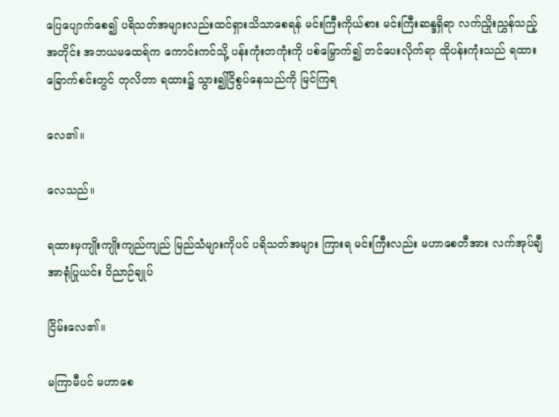ပြေပျောက်စေ၍ ပရိသတ်အများလည်းထင်ရှားသိသာစေရန် မင်းကြီးကိုယ်စား မင်းကြီးဆန္ဒရှိရာ လက်ညှိုးညွှန်သည့်အတိုင်း အဘယမထေရ်က ကောင်းကင်သို့ ပန်းကုံးတကုံးကို ပစ်မြှောက်၍ တင်ပေးလိုက်ရာ ထိုပန်းကုံးသည် ရထားခြောက်စင်းတွင် တုလိတာ ရထား၌ သွား၍ငြိစွပ်နေသည်ကို မြင်ကြရ

လေ၏။

လေသည်။

ရထားမှကျိုးကျိုးကျည်ကျည် မြည်သံများကိုပင် ပရိသတ်အများ ကြားရ မင်းကြီးလည်း မဟာစေတီအား လက်အုပ်ချီအာရုံပြုယင်း ဝိညာဉ်ချုပ်

ငြိမ်းလေ၏။

မကြာမီပင် မဟာစေ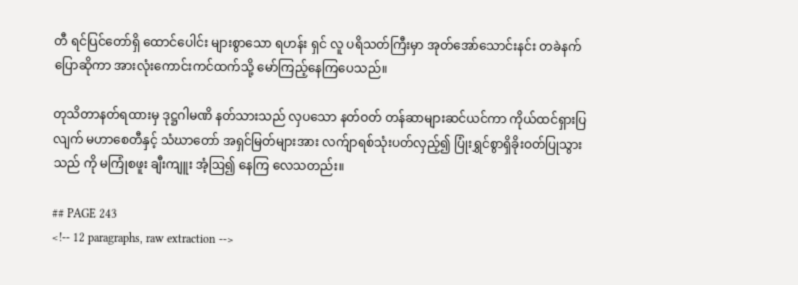တီ ရင်ပြင်တော်ရှိ ထောင်ပေါင်း များစွာသော ရဟန်း ရှင် လူ ပရိသတ်ကြီးမှာ အုတ်အော်သောင်းနင်း တခဲနက် ပြောဆိုကာ အားလုံးကောင်းကင်ထက်သို့ မော်ကြည့်နေကြပေသည်။

တုသိတာနတ်ရထားမှ ဒုဋ္ဌဂါမဏိ နတ်သားသည် လှပသော နတ်ဝတ် တန်ဆာများဆင်ယင်ကာ ကိုယ်ထင်ရှားပြလျက် မဟာစေတီနှင့် သံဃာတော် အရှင်မြတ်များအား လက်ျာရစ်သုံးပတ်လှည့်၍ ပြုံးရွှင်စွာရှိခိုးဝတ်ပြုသွားသည် ကို မကြုံစဖူး ချီးကျူး အံ့ဩ၍ နေကြ လေသတည်း။

## PAGE 243
<!-- 12 paragraphs, raw extraction -->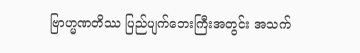ဗြာဟ္မဏတိဿ ပြည်ပျက်ဘေးကြီးအတွင်း အသက်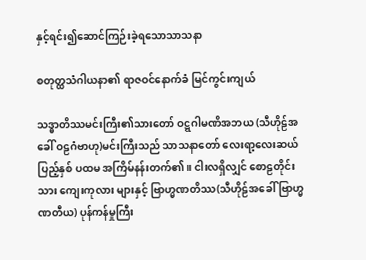နှင့်ရင်း၍ဆောင်ကြဉ်းခဲ့ရသောသာသနာ

စတုတ္ထသံဂါယနာ၏ ရာဇဝင်နောက်ခံ မြင်ကွင်းကျယ်

သဒ္ဓာတိဿမင်းကြီး၏သားတော် ဝဋ္ဋဂါမဏိအဘယ (သီဟိုဠ်အခေါ် ဝဠဂံဗာဟု)မင်းကြီးသည် သာသနာတော် လေးရာ့လေးဆယ် ပြည့်နှစ် ပထမ အကြိမ်နန်းတက်၏။ ငါးလရှိလျှင် စောဠတိုင်းသား ကျေးကုလား များနှင့် ဗြာဟ္မဏတိဿ(သီဟိုဠ်အခေါ် ဗြာဟ္မဏတီယ) ပုန်ကန်မှုကြီး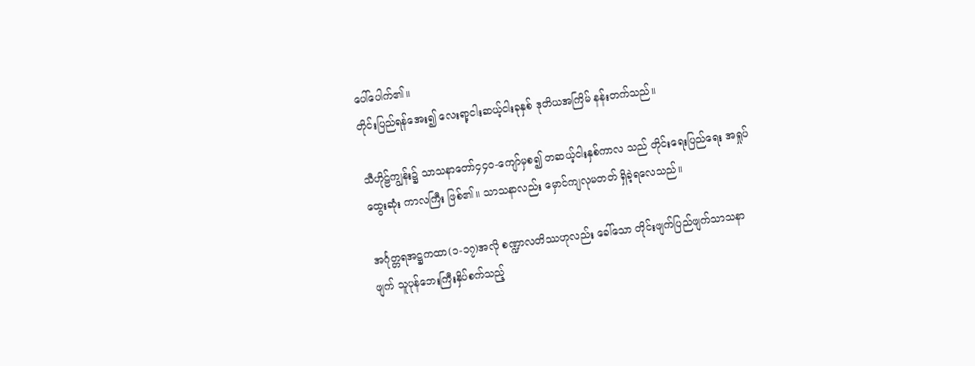ပေါ်ပေါက်၏။
တိုင်းပြည်ရန်အေး၍ လေးရာ့ငါးဆယ့်ငါးခုနှစ် ဒုတိယအကြိမ် နန်းတက်သည်။

သီဟိုဠ်ကျွန်း၌ သာသနာတော်၄၄၀-ကျော်မှစ၍ တဆယ့်ငါးနှစ်ကာလ သည် တိုင်းရေးပြည်ရေး အရှုပ်ထွေးဆုံး ကာလကြီး ဖြစ်၏။ သာသနာလည်း မှောင်ကျလုမတတ် ရှိခဲ့ရလေသည်။

အင်္ဂုတ္တရအဋ္ဌကထာ(၁-၁၇)အလို စဏ္ဍာလတိဿဟုလည်း ခေါ်သော တိုင်းဖျက်ပြည်ဖျက်သာသနာဖျက် သူပုန်ဘေးကြီးနှိပ်စက်သည့်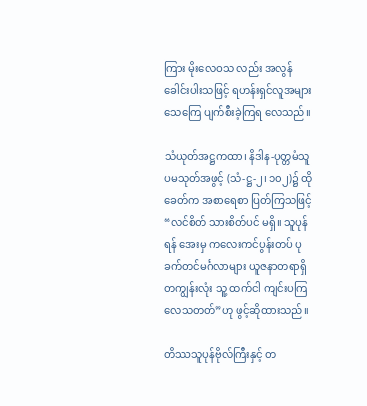ကြား မိုးလေဝသ လည်း အလွန်ခေါင်းပါးသဖြင့် ရဟန်းရှင်လူအများ သေကြေ ပျက်စီးခဲ့ကြရ လေသည်။

သံယုတ်အဋ္ဌကထာ၊ နိဒါန-ပုတ္တမံသူပမသုတ်အဖွင့် (သံ-ဋ္ဌ-၂၊ ၁၀၂)၌ ထိုခေတ်က အစာရေစာ ပြတ်ကြသဖြင့် “လင်စိတ် သားစိတ်ပင် မရှိ။ သူပုန်ရန် အေးမှ ကလေးကင်ပွန်းတပ် ပုခက်တင်မင်္ဂလာများ ယူဇနာတရာရှိ တကျွန်းလုံး သူ့ ထက်ငါ ကျင်းပကြလေသတတ်”ဟု ဖွင့်ဆိုထားသည်။

တိဿသူပုန်ဗိုလ်ကြီးနှင့် တ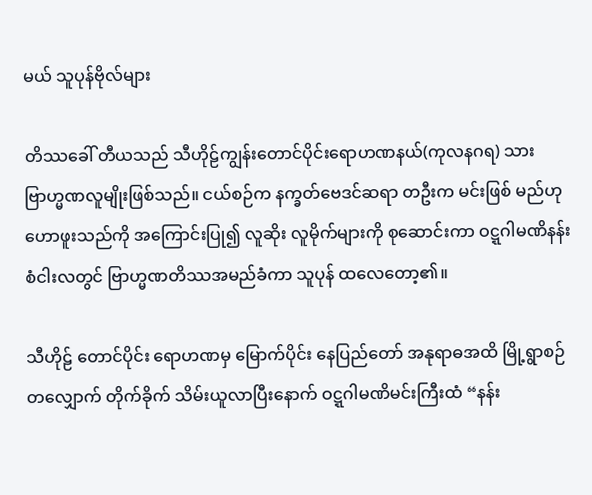မယ် သူပုန်ဗိုလ်များ

တိဿခေါ် တီယသည် သီဟိုဠ်ကျွန်းတောင်ပိုင်းရောဟဏနယ်(ကုလနဂရ) သားဗြာဟ္မဏလူမျိုးဖြစ်သည်။ ငယ်စဉ်က နက္ခတ်ဗေဒင်ဆရာ တဦးက မင်းဖြစ် မည်ဟု ဟောဖူးသည်ကို အကြောင်းပြု၍ လူဆိုး လူမိုက်များကို စုဆောင်းကာ ဝဋ္ဋဂါမဏိနန်းစံငါးလတွင် ဗြာဟ္မဏတိဿအမည်ခံကာ သူပုန် ထလေတော့၏။

သီဟိုဠ် တောင်ပိုင်း ရောဟဏမှ မြောက်ပိုင်း နေပြည်တော် အနုရာဓအထိ မြို့ရွာစဉ်တလျှောက် တိုက်ခိုက် သိမ်းယူလာပြီးနောက် ဝဋ္ဋဂါမဏိမင်းကြီးထံ “နန်း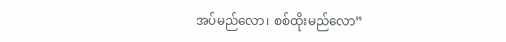အပ်မည်လော၊ စစ်ထိုးမည်လော”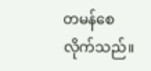တမန်စေလိုက်သည်။